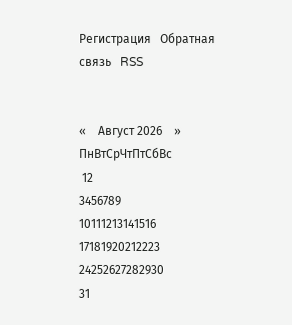Регистрация   Обратная связь   RSS


«    Август 2026    »
ПнВтСрЧтПтСбВс
 12
3456789
10111213141516
17181920212223
24252627282930
31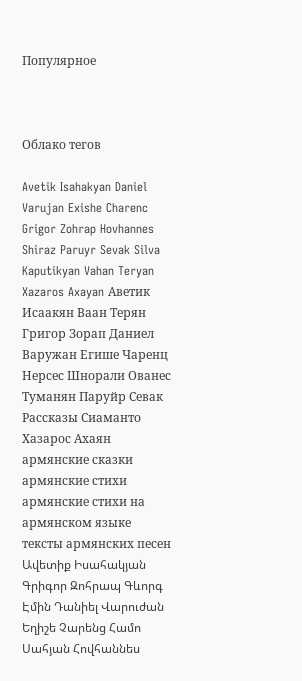Популярное



Облако тегов

Avetik Isahakyan Daniel Varujan Exishe Charenc Grigor Zohrap Hovhannes Shiraz Paruyr Sevak Silva Kaputikyan Vahan Teryan Xazaros Axayan Аветик Исаакян Ваан Терян Григор Зорап Даниел Варужан Егише Чаренц Нерсес Шнорали Ованес Туманян Паруйр Севак Рассказы Сиаманто Хазарос Ахаян армянские сказки армянские стихи армянские стихи на армянском языке тексты армянских песен Ավետիք Իսահակյան Գրիգոր Զոհրապ Գևորգ Էմին Դանիել Վարուժան Եղիշե Չարենց Համո Սահյան Հովհաննես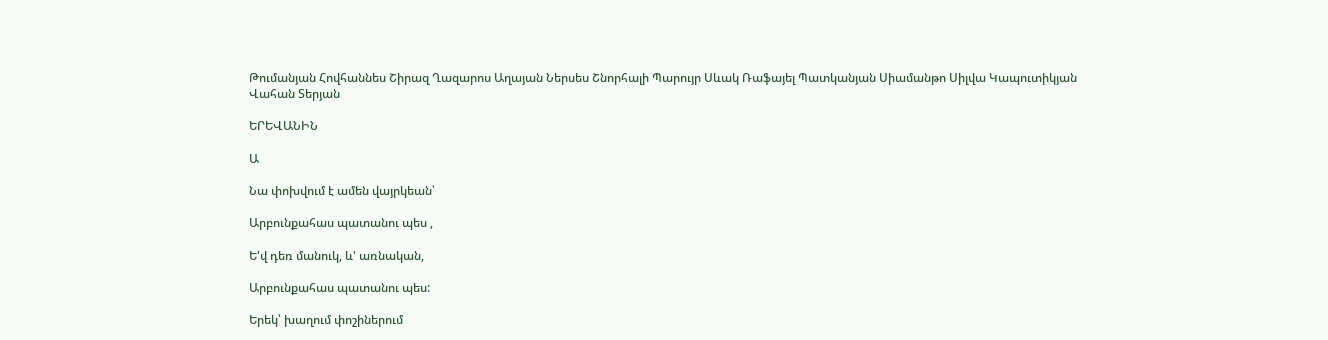Թումանյան Հովհաննես Շիրազ Ղազարոս Աղայան Ներսես Շնորհալի Պարույր Սևակ Ռաֆայել Պատկանյան Սիամանթո Սիլվա Կապուտիկյան Վահան Տերյան

ԵՐԵՎԱՆԻՆ

Ա

Նա փոխվում է ամեն վայրկեան՝

Արբունքահաս պատանու պես ,

Ե'վ դեռ մանուկ, և' առնական,

Արբունքահաս պատանու պես:

Երեկ՝ խաղում փոշիներում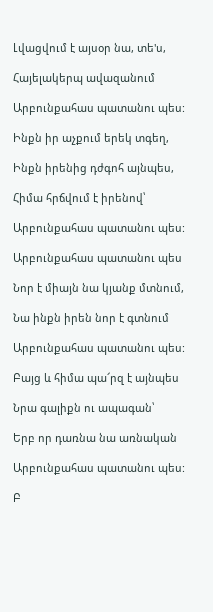Լվացվում է այսօր նա, տե'ս,

Հայելակերպ ավազանում

Արբունքահաս պատանու պես:

Ինքն իր աչքում երեկ տգեղ,

Ինքն իրենից դժգոհ այնպես,

Հիմա հրճվում է իրենով՝

Արբունքահաս պատանու պես:

Արբունքահաս պատանու պես

Նոր է միայն նա կյանք մտնում,

Նա ինքն իրեն նոր է գտնում

Արբունքահաս պատանու պես:

Բայց և հիմա պա՜րզ է այնպես

Նրա գալիքն ու ապագան՝

Երբ որ դառնա նա առնական

Արբունքահաս պատանու պես:

Բ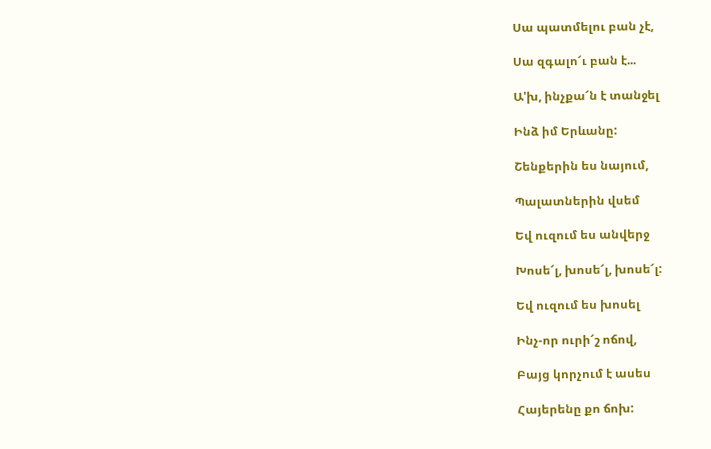Սա պատմելու բան չէ,

Սա զգալո՜ւ բան է...

Ա'խ, ինչքա՜ն է տանջել

Ինձ իմ Երևանը:

Շենքերին ես նայում,

Պալատներին վսեմ

Եվ ուզում ես անվերջ

Խոսե՜լ, խոսե՜լ, խոսե՜լ:

Եվ ուզում ես խոսել

Ինչ-որ ուրի՜շ ոճով,

Բայց կորչում է ասես

Հայերենը քո ճոխ: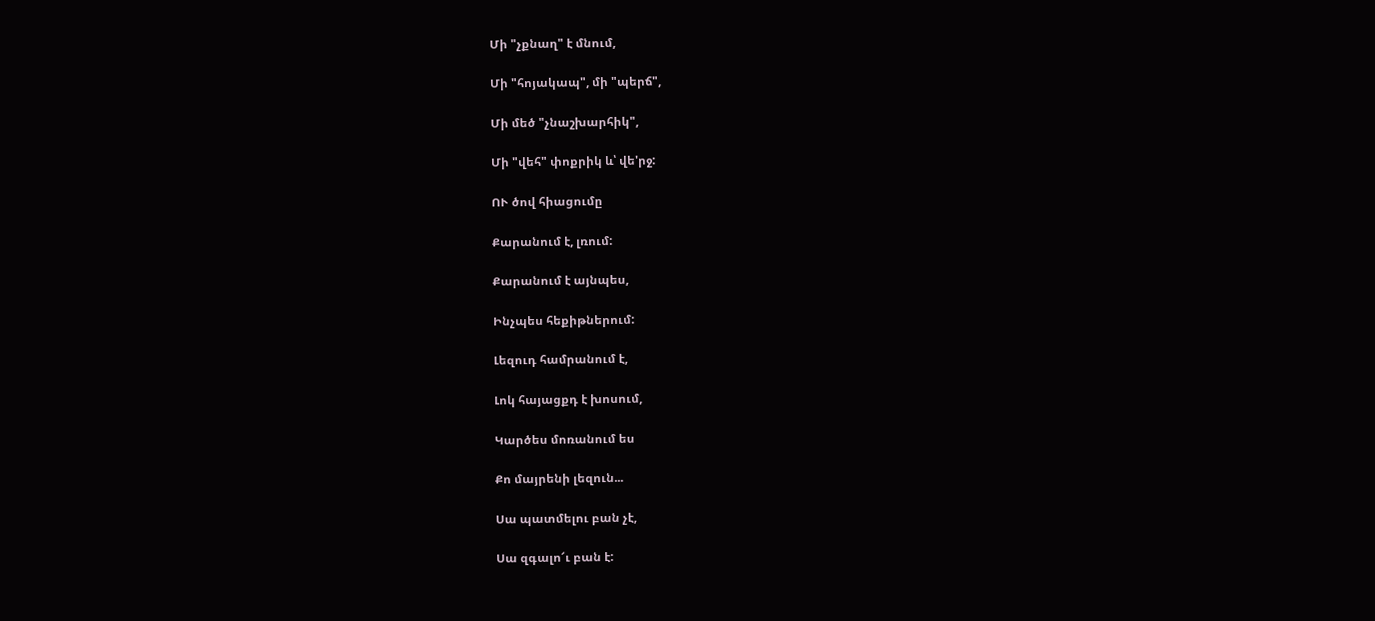Մի "չքնաղ" է մնում,

Մի "հոյակապ", մի "պերճ",

Մի մեծ "չնաշխարհիկ",

Մի "վեհ" փոքրիկ և՝ վե'րջ:

ՈՒ ծով հիացումը

Քարանում է, լռում:

Քարանում է այնպես,

Ինչպես հեքիթներում:

Լեզուդ համրանում է,

Լոկ հայացքդ է խոսում,

Կարծես մոռանում ես

Քո մայրենի լեզուն...

Սա պատմելու բան չէ,

Սա զգալո՜ւ բան է: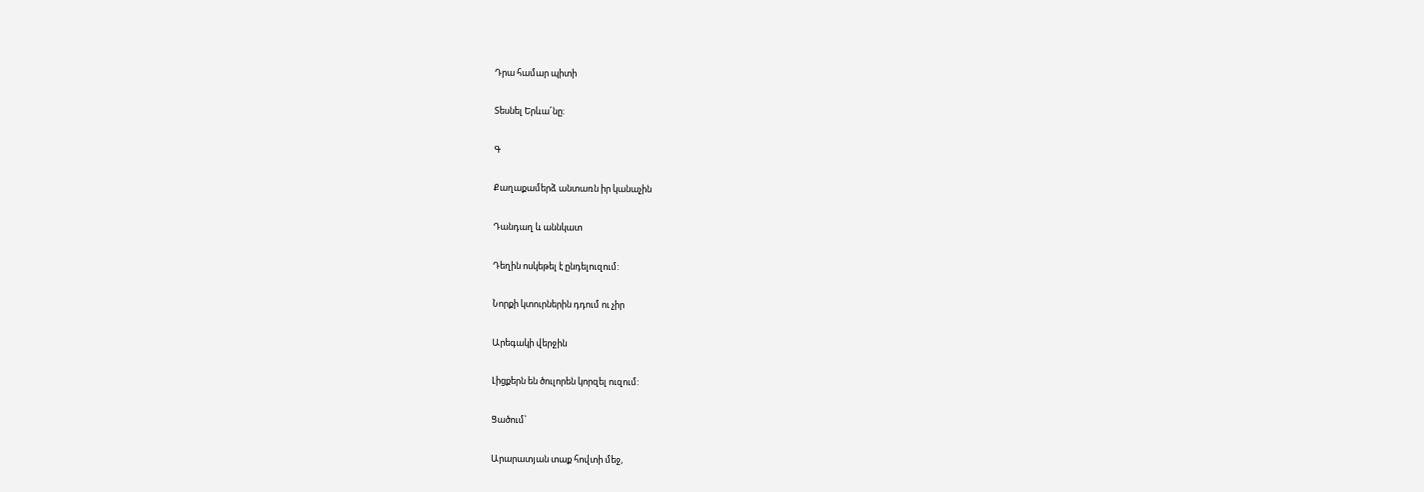Դրա համար պիտի

Տեսնել Երևա՜նը:

Գ

Քաղաքամերձ անտառն իր կանաչին

Դանդաղ և աննկատ

Դեղին ոսկեթել է ընդելուզում:

Նորքի կտուրներին դդում ու չիր

Արեգակի վերջին

Լիցքերն են ծուլորեն կորզել ուզում:

Ցածում՝

Արարատյան տաք հովտի մեջ,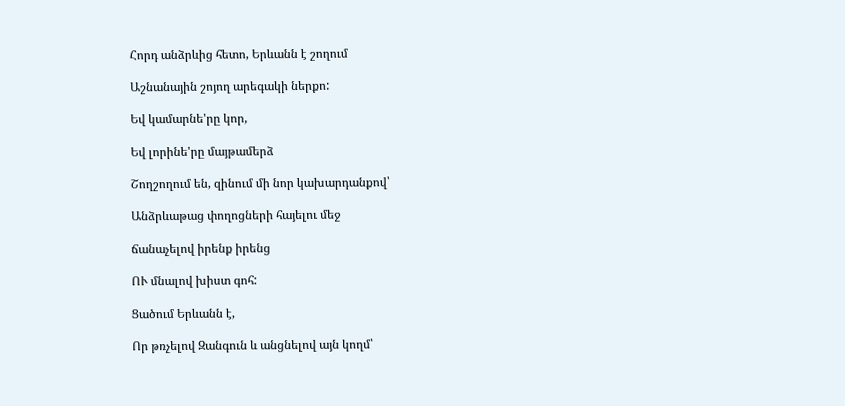Հորդ անձրևից հետո, Երևանն է շողում

Աշնանային շոյող արեգակի ներքո:

Եվ կամարնե'րը կոր,

Եվ լորինե'րը մայթամերձ

Շողշողում են, զինում մի նոր կախարդանքով՝

Անձրևաթաց փողոցների հայելու մեջ

ճանաչելով իրենք իրենց

ՈՒ մնալով խիստ գոհ:

Ցածում Երևանն է,

Որ թռչելով Զանգուն և անցնելով այն կողմ՝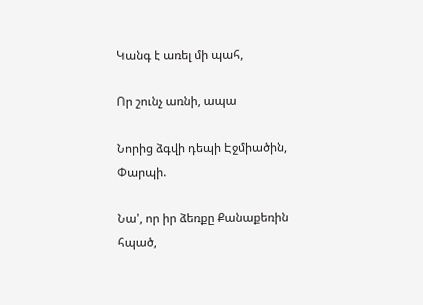Կանգ է առել մի պահ,

Որ շունչ առնի, ապա

Նորից ձգվի դեպի Էջմիածին, Փարպի.

Նա', որ իր ձեռքը Քանաքեռին հպած,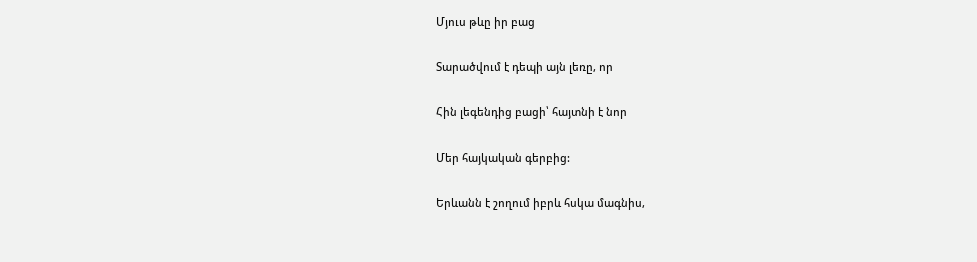Մյուս թևը իր բաց

Տարածվում է դեպի այն լեռը, որ

Հին լեգենդից բացի՝ հայտնի է նոր

Մեր հայկական գերբից:

Երևանն է շողում իբրև հսկա մագնիս,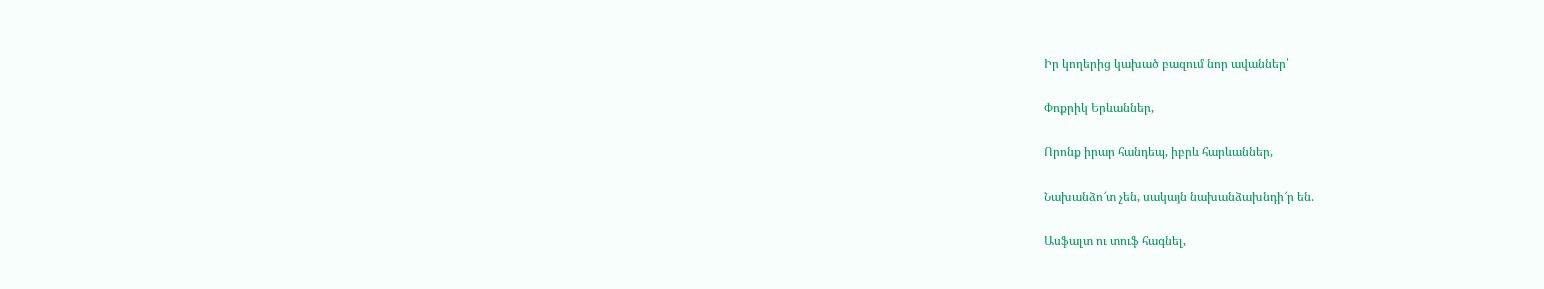Իր կողերից կախած բազում նոր ավաններ՝

Փոքրիկ Երևաններ,

Որոնք իրար հանդեպ, իբրև հարևաններ,

Նախանձո՜տ չեն, սակայն նախանձախնդի՜ր են.

Ասֆալտ ու տուֆ հագնել,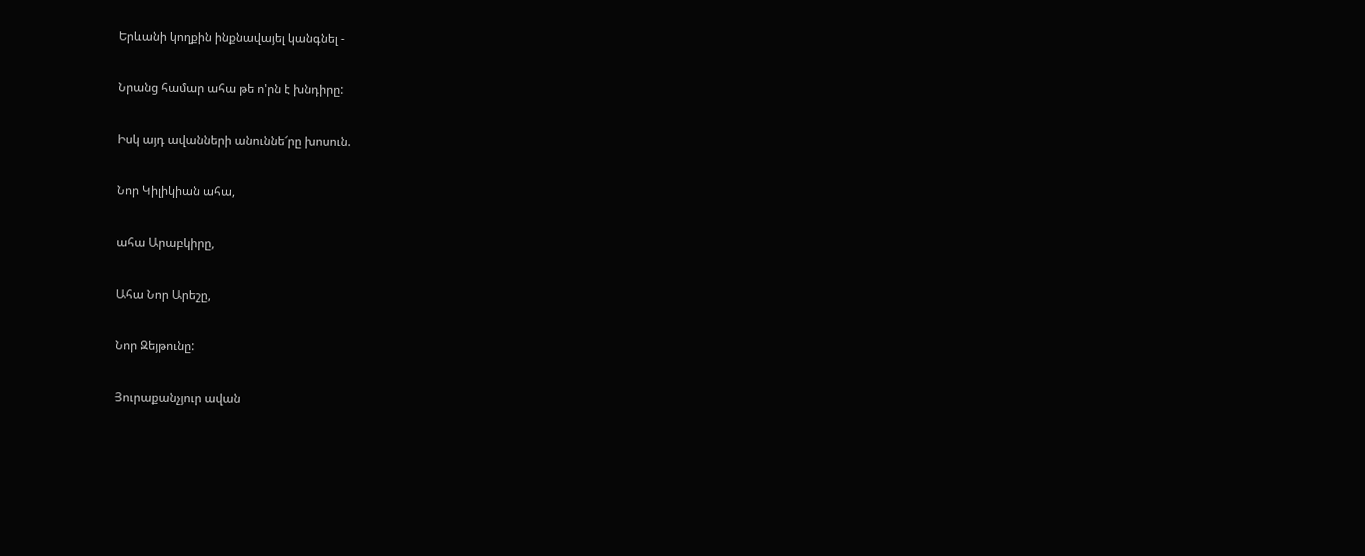Երևանի կողքին ինքնավայել կանգնել -

Նրանց համար ահա թե ո'րն է խնդիրը:

Իսկ այդ ավանների անուննե՜րը խոսուն.

Նոր Կիլիկիան ահա,

ահա Արաբկիրը,

Ահա Նոր Արեշը,

Նոր Զեյթունը:

Յուրաքանչյուր ավան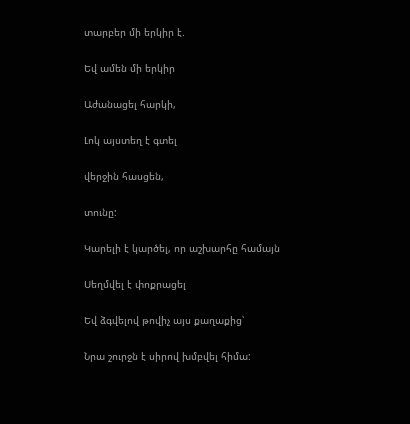տարբեր մի երկիր է.

Եվ ամեն մի երկիր

Աժանացել հարկի,

Լոկ այստեղ է գտել

վերջին հասցեն,

տունը:

Կարելի է կարծել, որ աշխարհը համայն

Սեղմվել է փոքրացել

Եվ ձգվելով թովիչ այս քաղաքից՝

Նրա շուրջն է սիրով խմբվել հիմա: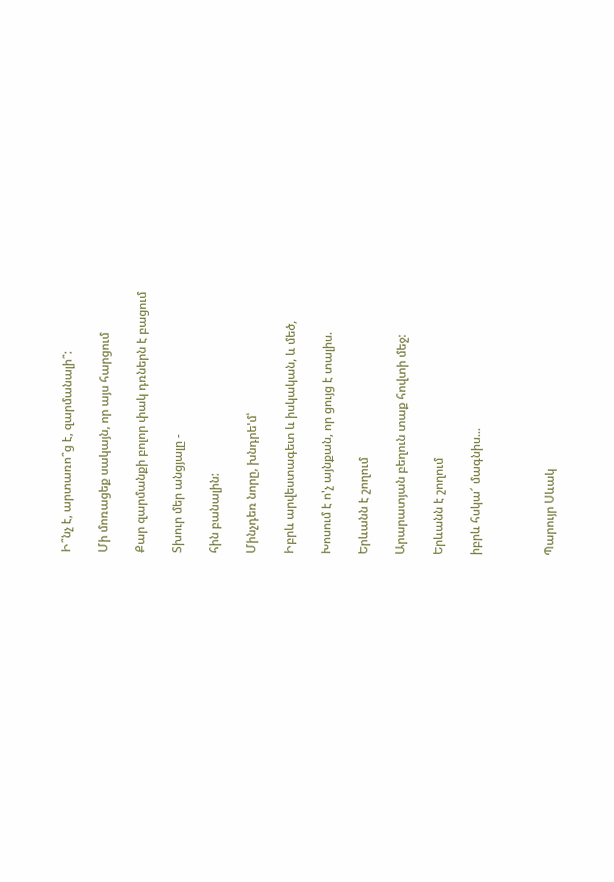Ի՞նչ է, արտառո՞ց է, զարմանալի՞:

Մի մոռացեք սակայն, որ այս հարցում

Քար զարմանքի բոլոր փակ դռներն է բացում

Տխուր մեր անցյալը -

հին բանալին:

Մինչդեռ նորը, խնդրե'մ՝

Իբրև արվեստագետ և իսկական, և մեծ,

Խոսում է ո'չ այնքան, որ ցույց է տալիս.

Երևանն է շողում

Արարատյան բեղուն տաք հովտի մեջ:

Երևանն է շողում

իբրև հսկա՜ մագնիս...



Պարույր Սևակ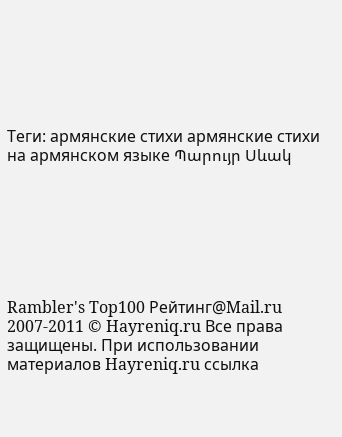Теги: армянские стихи армянские стихи на армянском языке Պարույր Սևակ







Rambler's Top100 Рейтинг@Mail.ru 2007-2011 © Hayreniq.ru Все права защищены. При использовании материалов Hayreniq.ru ссылка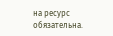на ресурс обязательна.